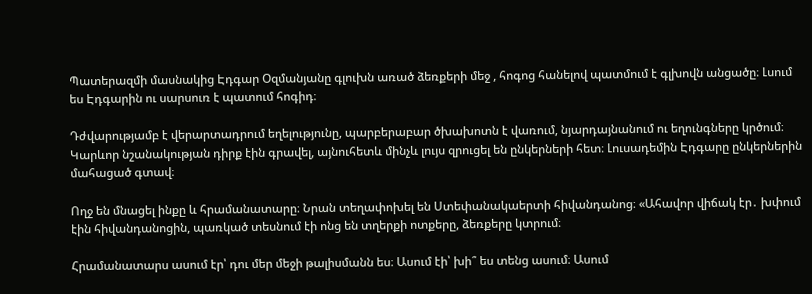Պատերազմի մասնակից Էդգար Օզմանյանը գլուխն առած ձեռքերի մեջ , հոգոց հանելով պատմում է գլխովն անցածը։ Լսում ես Էդգարին ու սարսուռ է պատում հոգիդ։

Դժվարությամբ է վերարտադրում եղելությունը, պարբերաբար ծխախոտն է վառում, նյարդայնանում ու եղունգները կրծում։ Կարևոր նշանակության դիրք էին գրավել, այնուհետև մինչև լույս զրուցել են ընկերների հետ։ Լուսադեմին Էդգարը ընկերներին մահացած գտավ։

Ողջ են մնացել ինքը և հրամանատարը։ Նրան տեղափոխել են Ստեփանակաերտի հիվանդանոց։ «Ահավոր վիճակ էր․ խփում էին հիվանդանոցին, պառկած տեսնում էի ոնց են տղերքի ոտքերը, ձեռքերը կտրում։

Հրամանատարս ասում էր՝ դու մեր մեջի թալիսմանն ես։ Ասում էի՝ խի՞ ես տենց ասում։ Ասում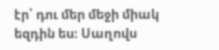էր՝ դու մեր մեջի միակ եզդին ես։ Սաղովս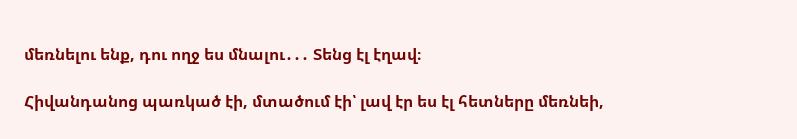մեռնելու ենք, դու ողջ ես մնալու․․․ Տենց էլ էղավ։

Հիվանդանոց պառկած էի, մտածում էի՝ լավ էր ես էլ հետները մեռնեի,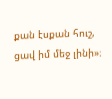քան էսքան հուշ, ցավ իմ մեջ լինի»։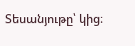Տեսանյութը՝ կից։